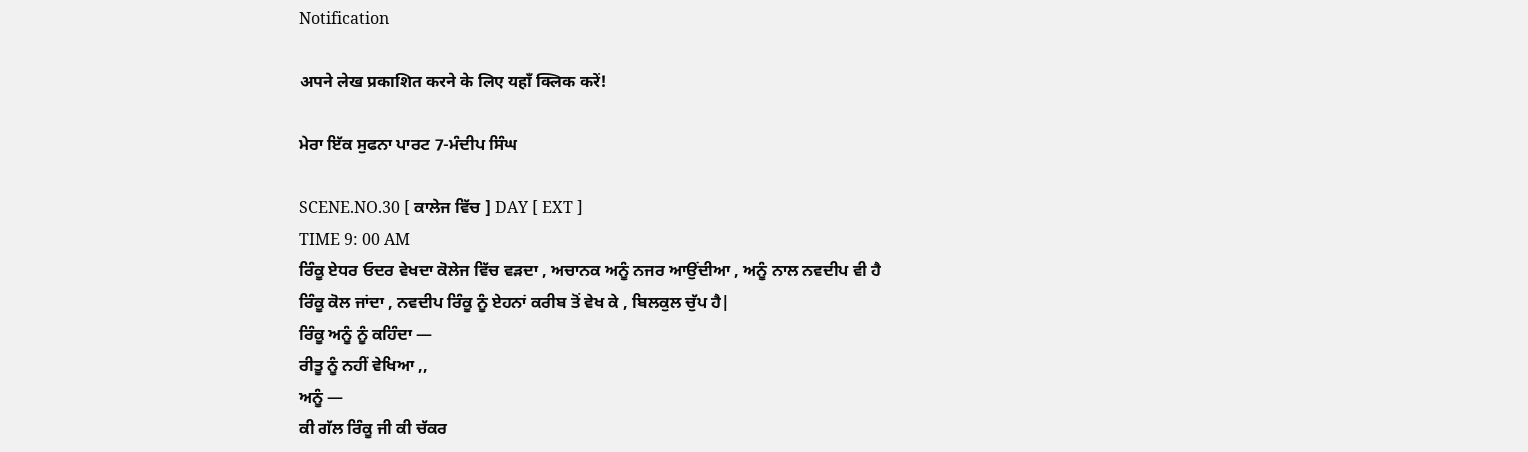Notification

अपने लेख प्रकाशित करने के लिए यहाँ क्लिक करें!

ਮੇਰਾ ਇੱਕ ਸੁਫਨਾ ਪਾਰਟ 7-ਮੰਦੀਪ ਸਿੰਘ

SCENE.NO.30 [ ਕਾਲੇਜ ਵਿੱਚ ] DAY [ EXT ]
TIME 9: 00 AM
ਰਿੰਕੂ ਏਧਰ ਓਦਰ ਵੇਖਦਾ ਕੋਲੇਜ ਵਿੱਚ ਵੜਦਾ , ਅਚਾਨਕ ਅਨੂੰ ਨਜਰ ਆਉਂਦੀਆ , ਅਨੂੰ ਨਾਲ ਨਵਦੀਪ ਵੀ ਹੈ
ਰਿੰਕੂ ਕੋਲ ਜਾਂਦਾ , ਨਵਦੀਪ ਰਿੰਕੂ ਨੂੰ ਏਹਨਾਂ ਕਰੀਬ ਤੋਂ ਵੇਖ ਕੇ , ਬਿਲਕੁਲ ਚੁੱਪ ਹੈ|
ਰਿੰਕੂ ਅਨੂੰ ਨੂੰ ਕਹਿੰਦਾ —
ਰੀਤੂ ਨੂੰ ਨਹੀਂ ਵੇਖਿਆ ,,
ਅਨੂੰ —
ਕੀ ਗੱਲ ਰਿੰਕੂ ਜੀ ਕੀ ਚੱਕਰ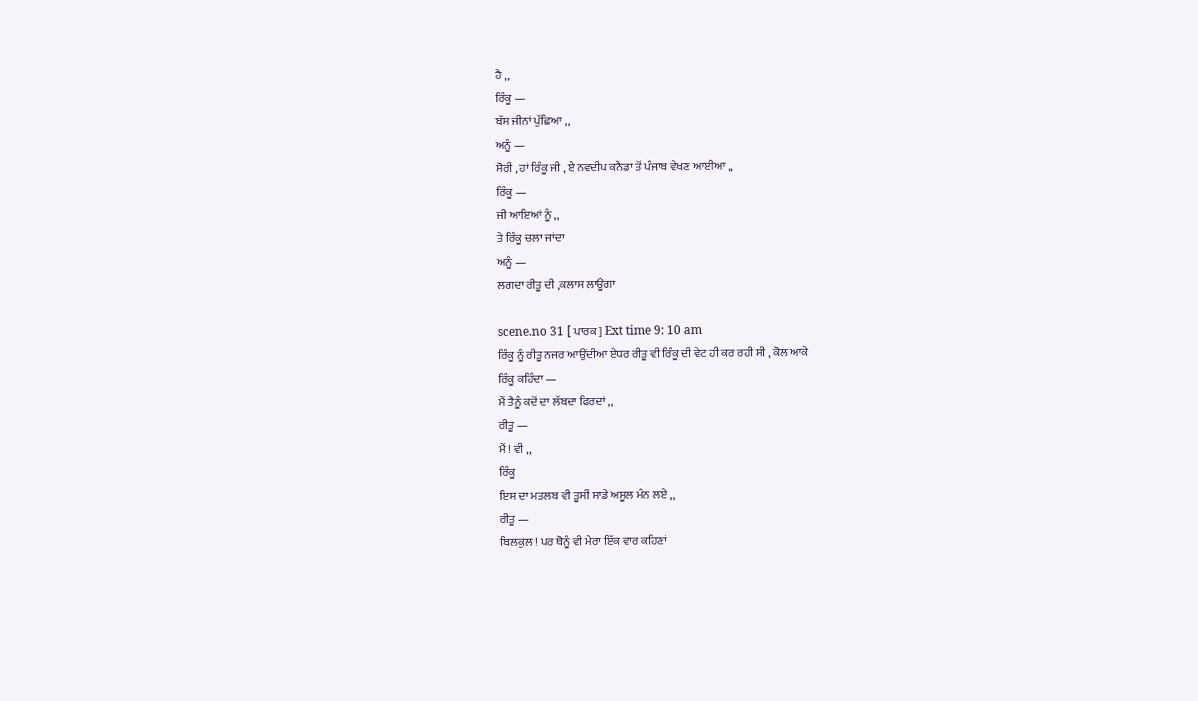ਹੈ ,,
ਰਿੰਕੂ —
ਬੱਸ ਜੀਨਾਂ ਪੁੱਛਿਆ ,,
ਅਨੂੰ —
ਸੋਰੀ , ਹਾਂ ਰਿੰਕੂ ਜੀ , ਏ ਨਵਦੀਪ ਕਨੈਡਾ ਤੋਂ ਪੰਜਾਬ ਵੇਖਣ ਆਈਆ ,,
ਰਿੰਕੂ —
ਜੀ ਆਇਆਂ ਨੂੰ ,,
ਤੇ ਰਿੰਕੂ ਚਲਾ ਜਾਂਦਾ
ਅਨੂੰ —
ਲਗਦਾ ਰੀਤੂ ਦੀ ,ਕਲਾਸ ਲਾਊਗਾ

scene.no 31 [ ਪਾਰਕ ] Ext time 9: 10 am
ਰਿੰਕੂ ਨੂੰ ਰੀਤੂ ਨਜਰ ਆਉਂਦੀਆ ਏਧਰ ਰੀਤੂ ਵੀ ਰਿੰਕੂ ਦੀ ਵੇਟ ਹੀ ਕਰ ਰਹੀ ਸੀ , ਕੋਲ ਆਕੇ
ਰਿੰਕੂ ਕਹਿੰਦਾ —
ਮੈਂ ਤੈਨੂੰ ਕਦੋਂ ਦਾ ਲੱਬਦਾ ਫਿਰਦਾਂ ,,
ਰੀਤੂ —
ਮੈਂ ! ਵੀ ,,
ਰਿੰਕੂ
ਇਸ ਦਾ ਮਤਲਬ ਵੀ ਤੂਸੀਂ ਸਾਡੇ ਅਸੂਲ ਮੰਨ ਲਏ ,,
ਰੀਤੂ —
ਬਿਲਕੁਲ ! ਪਰ ਥੋਨੂੰ ਵੀ ਮੇਰਾ ਇੱਕ ਵਾਰ ਕਹਿਣਾਂ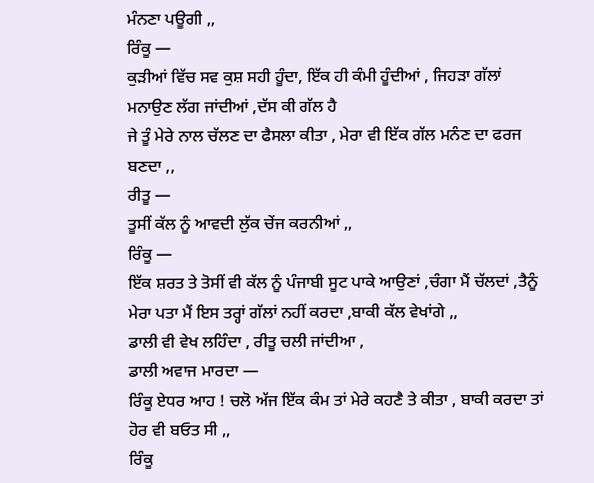ਮੰਨਣਾ ਪਊਗੀ ,,
ਰਿੰਕੂ —
ਕੁੜੀਆਂ ਵਿੱਚ ਸਵ ਕੁਸ਼ ਸਹੀ ਹੂੰਦਾ, ਇੱਕ ਹੀ ਕੰਮੀ ਹੂੰਦੀਆਂ , ਜਿਹੜਾ ਗੱਲਾਂ ਮਨਾਉਣ ਲੱਗ ਜਾਂਦੀਆਂ ,ਦੱਸ ਕੀ ਗੱਲ ਹੈ
ਜੇ ਤੂੰ ਮੇਰੇ ਨਾਲ ਚੱਲਣ ਦਾ ਫੈਸਲਾ ਕੀਤਾ , ਮੇਰਾ ਵੀ ਇੱਕ ਗੱਲ ਮਨੰਣ ਦਾ ਫਰਜ ਬਣਦਾ ,,
ਰੀਤੂ —
ਤੂਸੀਂ ਕੱਲ ਨੂੰ ਆਵਦੀ ਲੁੱਕ ਚੇਂਜ ਕਰਨੀਆਂ ,,
ਰਿੰਕੂ —
ਇੱਕ ਸ਼ਰਤ ਤੇ ਤੋਸੀਂ ਵੀ ਕੱਲ ਨੂੰ ਪੰਜਾਬੀ ਸੂਟ ਪਾਕੇ ਆਉਣਾਂ ,ਚੰਗਾ ਮੈਂ ਚੱਲਦਾਂ ,ਤੈਨੂੰ ਮੇਰਾ ਪਤਾ ਮੈਂ ਇਸ ਤਰ੍ਹਾਂ ਗੱਲਾਂ ਨਹੀਂ ਕਰਦਾ ,ਬਾਕੀ ਕੱਲ ਵੇਖਾਂਗੇ ,,
ਡਾਲੀ ਵੀ ਵੇਖ ਲਹਿੰਦਾ , ਰੀਤੂ ਚਲੀ ਜਾਂਦੀਆ ,
ਡਾਲੀ ਅਵਾਜ ਮਾਰਦਾ —
ਰਿੰਕੂ ਏਧਰ ਆਹ ! ਚਲੋ ਅੱਜ ਇੱਕ ਕੰਮ ਤਾਂ ਮੇਰੇ ਕਹਣੈ ਤੇ ਕੀਤਾ , ਬਾਕੀ ਕਰਦਾ ਤਾਂ ਹੋਰ ਵੀ ਬਓਤ ਸੀ ,,
ਰਿੰਕੂ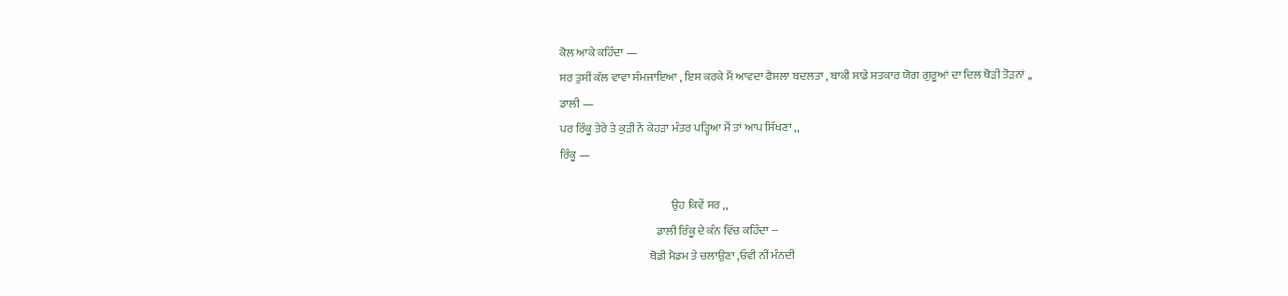ਕੋਲ ਆਕੇ ਕਹਿੰਦਾ —
ਸਰ ਤੁਸੀਂ ਕੱਲ ਵਾਵਾ ਸੰਮਜਾਇਆ , ਇਸ ਕਰਕੇ ਮੈਂ ਆਵਦਾ ਫੈਸਲਾ ਬਦਲਤਾ , ਬਾਕੀ ਸਾਡੇ ਸਤਕਾਰ ਯੋਗ ਗੁਰੂਆਂ ਦਾ ਦਿਲ ਥੋੜੀ ਤੋੜਨਾਂ ,,
ਡਾਲੀ —
ਪਰ ਰਿੰਕੂ ਤੇਰੇ ਤੇ ਕੁੜੀ ਨੇਂ ਕੇਹੜਾ ਮੰਤਰ ਪੜ੍ਹਿਆ ਮੈਂ ਤਾਂ ਆਪ ਸਿੱਖਣਾ ,,
ਰਿੰਕੂ —

                                                 ਉਹ ਕਿਵੇਂ ਸਰ ,,
                                          ਡਾਲੀ ਰਿੰਕੂ ਦੇ ਕੰਨ ਵਿੱਚ ਕਹਿੰਦਾ --
                                       ਥੋਡੀ ਮੈਡਮ ਤੇ ਚਲਾਉਣਾ ,ਓਵੀ ਨੀਂ ਮੰਨਦੀ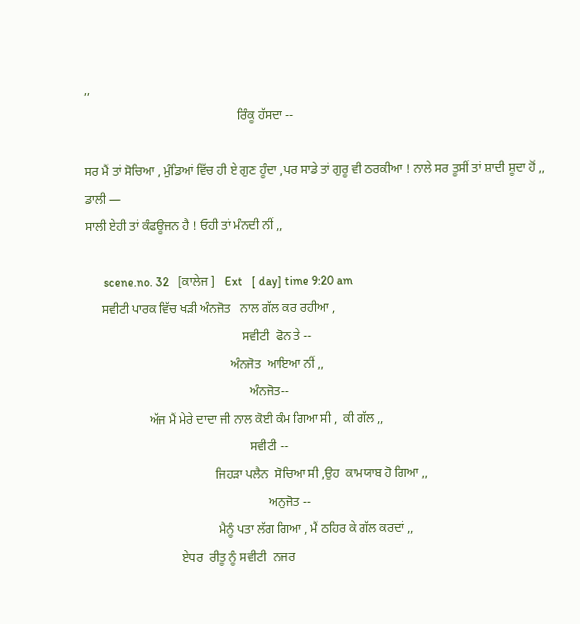,,
                                                 ਰਿੰਕੂ ਹੱਸਦਾ --

ਸਰ ਮੈਂ ਤਾਂ ਸੋਚਿਆ , ਮੁੰਡਿਆਂ ਵਿੱਚ ਹੀ ਏ ਗੁਣ ਹੂੰਦਾ ,ਪਰ ਸਾਡੇ ਤਾਂ ਗੁਰੂ ਵੀ ਠਰਕੀਆ ! ਨਾਲੇ ਸਰ ਤੂਸੀਂ ਤਾਂ ਸ਼ਾਦੀ ਸ਼ੂਦਾ ਹੋਂ ,,
ਡਾਲੀ —
ਸਾਲੀ ਏਹੀ ਤਾਂ ਕੰਫਊਜਨ ਹੈ ! ਓਹੀ ਤਾਂ ਮੰਨਦੀ ਨੀਂ ,,

      scene.no. 32   [ਕਾਲੇਜ ]   Ext   [ day] time 9:20 am
     ਸਵੀਟੀ ਪਾਰਕ ਵਿੱਚ ਖੜੀ ਅੰਨਜੋਤ   ਨਾਲ ਗੱਲ ਕਰ ਰਹੀਆ ,
                                                  ਸਵੀਟੀ  ਫੋਨ ਤੇ --
                                              ਅੰਨਜੋਤ  ਆਇਆ ਨੀਂ ,,
                                                    ਅੰਨਜੋਤ--
                    ਅੱਜ ਮੈਂ ਮੇਰੇ ਦਾਦਾ ਜੀ ਨਾਲ ਕੋਈ ਕੰਮ ਗਿਆ ਸੀ ,  ਕੀ ਗੱਲ ,,
                                                    ਸਵੀਟੀ --
                                         ਜਿਹੜਾ ਪਲੈਨ  ਸੋਚਿਆ ਸੀ ,ਉਹ  ਕਾਮਯਾਬ ਹੋ ਗਿਆ ,,
                                                          ਅਨੁਜੋਤ --
                                          ਮੈਨੂੰ ਪਤਾ ਲੱਗ ਗਿਆ , ਮੈਂ ਠਹਿਰ ਕੇ ਗੱਲ ਕਰਦਾਂ ,,
                              ਏਧਰ  ਰੀਤੂ ਨੂੰ ਸਵੀਟੀ  ਨਜਰ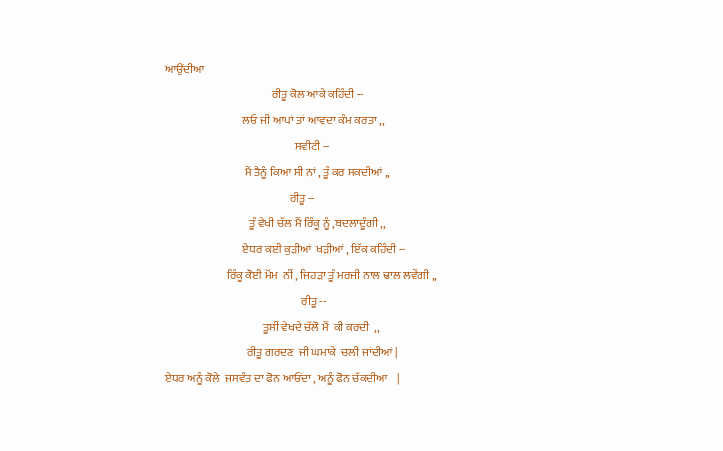ਆਉਂਦੀਆ
                                               ਰੀਤੂ ਕੋਲ ਆਕੇ ਕਹਿੰਦੀ --
                                  ਲਓ ਜੀ ਆਪਾਂ ਤਾਂ ਆਵਦਾ ਕੰਮ ਕਰਤਾ ,,
                                                         ਸਵੀਟੀ --
                                   ਮੈਂ ਤੈਨੂੰ ਕਿਆ ਸੀ ਨਾਂ , ਤੂੰ ਕਰ ਸਕਦੀਆਂ ,,
                                                       ਰੀਤੂ --
                                     ਤੂੰ ਵੇਖੀ ਚੱਲ ਮੈਂ ਰਿੰਕੂ ਨੂੰ ,ਬਦਲਾਦੂੰਗੀ ,,
                                  ਏਧਰ ਕਈ ਕੁੜੀਆਂ  ਖੜੀਆਂ , ਇੱਕ ਕਹਿੰਦੀ --
                           ਰਿੰਕੂ ਕੋਈ ਮੋਂਮ  ਨੀਂ , ਜਿਹੜਾ ਤੂੰ ਮਰਜੀ ਨਾਲ ਢਾਲ ਲਵੇਂਗੀ ,,
                                                            ਰੀਤੂ --
                                           ਤੂਸੀਂ ਵੇਖਦੇ ਚੱਲੋ ਮੈਂ  ਕੀ ਕਰਦੀ  ,,
                                    ਰੀਤੂ ਗਰਦਣ  ਜੀ ਘਮਾਕੇ  ਚਲੀ ਜਾਂਦੀਆਂ |
ਏਧਰ ਅਨੂੰ ਕੋਲੇ  ਜਸਵੰਤ ਦਾ ਫੋਨ ਆਓਂਦਾ , ਅਨੂੰ ਫੋਨ ਚੱਕਦੀਆ    |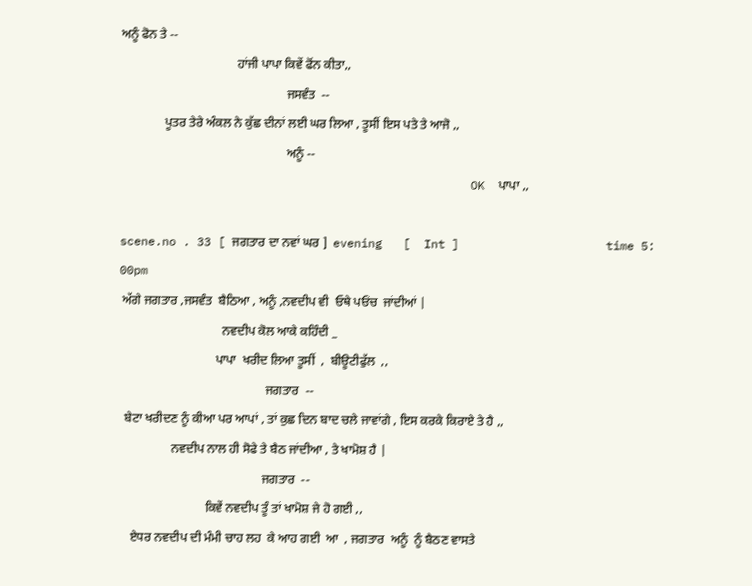ਅਨੂੰ ਫੋਨ ਤੇ --
                                     ਹਾਂਜੀ ਪਾਪਾ ਕਿਵੇਂ ਫੋਂਨ ਕੀਤਾ,,
                                                     ਜਸਵੰਤ  --
              ਪੂਤਰ ਤੇਰੇ ਅੰਕਲ ਨੇ ਕੁੱਛ ਦੀਨਾਂ ਲਈ ਘਰ ਲਿਆ , ਤੂਸੀਂ ਇਸ ਪਤੇ ਤੇ ਆਜੋ ,,
                                                     ਅਨੂੰ --
                                                  OK  ਪਾਪਾ ,,

scene.no . 33 [ ਜਗਤਾਰ ਦਾ ਨਵਾਂ ਘਰ ]  evening   [  Int ]                     time 5: 00pm
 ਅੱਗੇ ਜਗਤਾਰ ,ਜਸਵੰਤ  ਬੈਠਿਆ , ਅਨੂੰ ,ਨਵਦੀਪ ਵੀ  ਓਥੇ ਪਓਂਚ  ਜਾਂਦੀਆਂ |
                                 ਨਵਦੀਪ ਕੋਲ ਆਕੇ ਕਹਿੰਦੀ _
                               ਪਾਪਾ  ਖਰੀਦ ਲਿਆ ਤੂਸੀਂ  ,  ਬੀਊਟੀਫੁੱਲ  ,,
                                               ਜਗਤਾਰ  --
  ਬੇਟਾ ਖਰੀਦਣ ਨੂੰ ਕੀਆ ਪਰ ਆਪਾਂ , ਤਾਂ ਕੁਛ ਦਿਨ ਬਾਦ ਚਲੇ ਜਾਵਾਂਗੇ , ਇਸ ਕਰਕੇ ਕਿਰਾਏ ਤੇ ਹੈ ,,
                 ਨਵਦੀਪ ਨਾਲ ਹੀ ਸੋਫੇ ਤੇ ਬੈਠ ਜਾਂਦੀਆ , ਤੇ ਖਾਮੋਸ਼ ਹੈ |
                                              ਜਗਤਾਰ  --
                            ਕਿਵੇਂ ਨਵਦੀਪ ਤੂੰ ਤਾਂ ਖਾਮੋਸ਼ ਜੇ ਹੋ ਗਈ ,,
    ਏਧਰ ਨਵਦੀਪ ਦੀ ਮੰਮੀ ਚਾਹ ਲਹ  ਕੇ ਆਹ ਗਈ  ਆ  , ਜਗਤਾਰ  ਅਨੂੰ  ਨੂੰ ਬੈਠਣ ਵਾਸਤੇ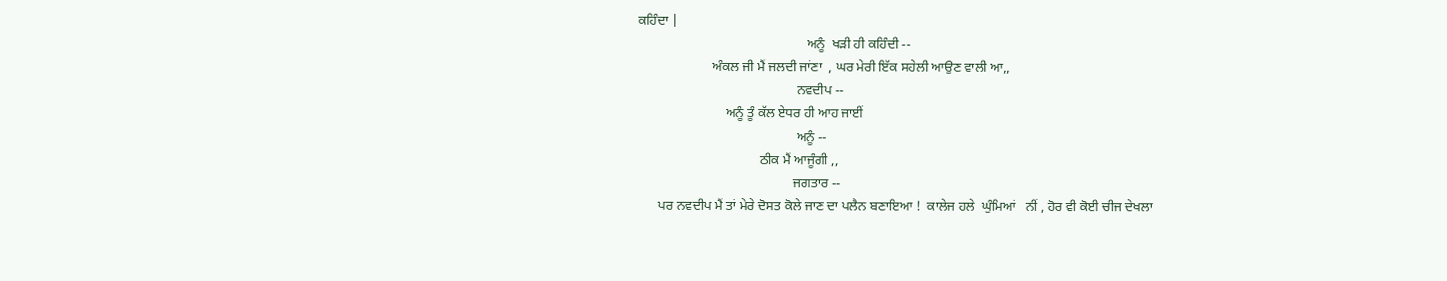ਕਹਿੰਦਾ |
                                                  ਅਨੂੰ  ਖੜੀ ਹੀ ਕਹਿੰਦੀ --
                      ਅੰਕਲ ਜੀ ਮੈਂ ਜਲਦੀ ਜਾਂਣਾ  , ਘਰ ਮੇਰੀ ਇੱਕ ਸਹੇਲੀ ਆਉਣ ਵਾਲੀ ਆ,,
                                               ਨਵਦੀਪ --
                          ਅਨੂੰ ਤੂੰ ਕੱਲ ਏਧਰ ਹੀ ਆਹ ਜਾਈਂ
                                               ਅਨੂੰ --
                                    ਠੀਕ ਮੈਂ ਆਜੂੰਗੀ ,,
                                              ਜਗਤਾਰ --
      ਪਰ ਨਵਦੀਪ ਮੈਂ ਤਾਂ ਮੇਰੇ ਦੋਸਤ ਕੋਲੇ ਜਾਣ ਦਾ ਪਲੈਨ ਬਣਾਇਆ !  ਕਾਲੇਜ ਹਲੇ  ਘੁੰਮਿਆਂ   ਨੀਂ , ਹੋਰ ਵੀ ਕੋਈ ਚੀਜ ਦੇਖਲਾ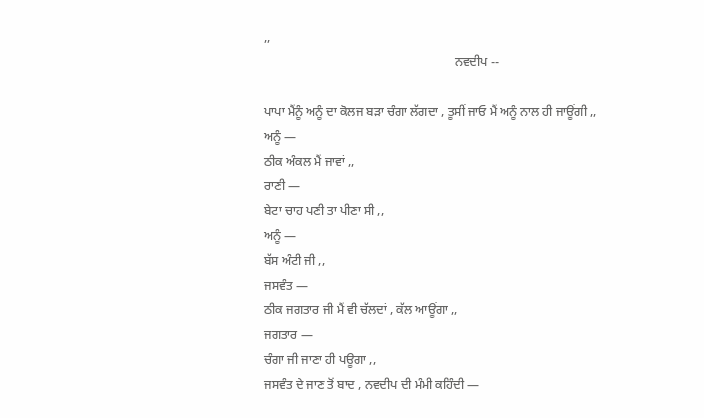,,
                                                             ਨਵਦੀਪ --

ਪਾਪਾ ਮੈਂਨੂੰ ਅਨੂੰ ਦਾ ਕੋਲਜ ਬੜਾ ਚੰਗਾ ਲੱਗਦਾ , ਤੂਸੀਂ ਜਾਓ ਮੈਂ ਅਨੂੰ ਨਾਲ ਹੀ ਜਾਊਂਗੀ ,,
ਅਨੂੰ —
ਠੀਕ ਅੰਕਲ ਮੈਂ ਜਾਵਾਂ ,,
ਰਾਣੀ —
ਬੇਟਾ ਚਾਹ ਪਣੀ ਤਾ ਪੀਣਾ ਸੀ ,,
ਅਨੂੰ —
ਬੱਸ ਅੰਟੀ ਜੀ ,,
ਜਸਵੰਤ —
ਠੀਕ ਜਗਤਾਰ ਜੀ ਮੈਂ ਵੀ ਚੱਲਦਾਂ , ਕੱਲ ਆਊਂਗਾ ,,
ਜਗਤਾਰ —
ਚੰਗਾ ਜੀ ਜਾਣਾ ਹੀ ਪਊਗਾ ,,
ਜਸਵੰਤ ਦੇ ਜਾਣ ਤੋਂ ਬਾਦ , ਨਵਦੀਪ ਦੀ ਮੰਮੀ ਕਹਿੰਦੀ —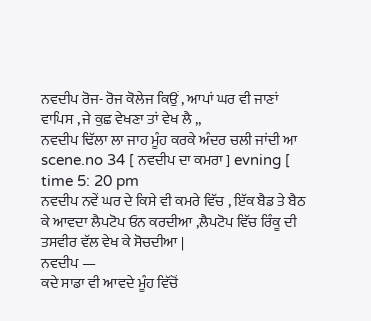ਨਵਦੀਪ ਰੋਜ- ਰੋਜ ਕੋਲੇਜ ਕਿਉਂ , ਆਪਾਂ ਘਰ ਵੀ ਜਾਣਾਂ ਵਾਪਿਸ , ਜੇ ਕੁਛ ਵੇਖਣਾ ਤਾਂ ਵੇਖ ਲੈ ,,
ਨਵਦੀਪ ਢਿੱਲਾ ਲਾ ਜਾਹ ਮੂੰਹ ਕਰਕੇ ਅੰਦਰ ਚਲੀ ਜਾਂਦੀ ਆ
scene.no 34 [ ਨਵਦੀਪ ਦਾ ਕਮਰਾ ] evning [ time 5: 20 pm
ਨਵਦੀਪ ਨਵੇਂ ਘਰ ਦੇ ਕਿਸੇ ਵੀ ਕਮਰੇ ਵਿੱਚ , ਇੱਕ ਬੈਡ ਤੇ ਬੈਠ ਕੇ ਆਵਦਾ ਲੈਪਟੋਪ ਓਨ ਕਰਦੀਆ ,ਲੈਪਟੋਪ ਵਿੱਚ ਰਿੰਕੂ ਦੀ ਤਸਵੀਰ ਵੱਲ ਵੇਖ ਕੇ ਸੋਚਦੀਆ |
ਨਵਦੀਪ —
ਕਦੇ ਸਾਡਾ ਵੀ ਆਵਦੇ ਮੂੰਹ ਵਿੱਚੋਂ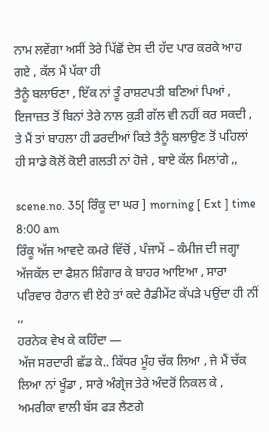ਨਾਮ ਲਵੇਂਗਾ ਅਸੀਂ ਤੇਰੇ ਪਿੱਛੋਂ ਦੇਸ ਦੀ ਹੱਦ ਪਾਰ ਕਰਕੇ ਆਹ ਗਏ , ਕੱਲ ਮੈਂ ਪੱਕਾ ਹੀ
ਤੈਨੂੰ ਬਲਾਓਣਾ , ਇੱਕ ਨਾਂ ਤੂੰ ਰਾਸ਼ਟਪਤੀ ਬਣਿਆਂ ਪਿਆਂ , ਇਜਾਜ਼ਤ ਤੋਂ ਬਿਨਾਂ ਤੇਰੇ ਨਾਲ ਕੁੜੀ ਗੱਲ ਵੀ ਨਹੀਂ ਕਰ ਸਕਦੀ ,
ਤੇ ਮੈਂ ਤਾਂ ਬਾਹਲਾ ਹੀ ਡਰਦੀਆਂ ਕਿਤੇ ਤੈਨੂੰ ਬਲਾਉਣ ਤੋਂ ਪਹਿਲਾਂ ਹੀ ਸਾਡੇ ਕੋਲੋਂ ਕੋਈ ਗਲਤੀ ਨਾਂ ਹੋਜੇ , ਬਾਏ ਕੱਲ ਮਿਲਾਂਗੇ ,,

scene.no. 35[ ਰਿੰਕੂ ਦਾ ਘਰ ] morning [ Ext ] time 8:00 am
ਰਿੰਕੂ ਅੱਜ ਆਵਦੇ ਕਮਰੇ ਵਿੱਚੋਂ , ਪੰਜਾਮੇਂ – ਕੰਮੀਜ ਦੀ ਜਗ੍ਹਾ ਅੱਜਕੱਲ ਦਾ ਫੈਸ਼ਨ ਸ਼ਿੰਗਾਰ ਕੇ ਬਾਹਰ ਆਇਆ , ਸਾਰਾ ਪਰਿਵਾਰ ਹੈਰਾਨ ਵੀ ਏਹੇ ਤਾਂ ਕਦੇ ਰੈਡੀਮੇਂਟ ਕੱਪੜੇ ਪਉਂਦਾ ਹੀ ਨੀਂ ,,
ਹਰਨੇਕ ਵੇਖ ਕੇ ਕਹਿੰਦਾ —
ਅੱਜ ਸਰਦਾਰੀ ਛੱਡ ਕੇ.. ਕਿੱਧਰ ਮੂੰਹ ਚੱਕ ਲਿਆ , ਜੇ ਮੈਂ ਚੱਕ ਲਿਆ ਨਾਂ ਖੂੰਡਾ , ਸਾਰੇ ਅੰਗ੍ਰੇਜ ਤੇਰੇ ਅੰਦਰੋਂ ਨਿਕਲ ਕੇ , ਅਮਰੀਕਾ ਵਾਲੀ ਬੱਸ ਫੜ ਲੈਣਗੇ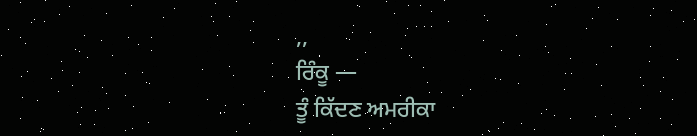,,
ਰਿੰਕੂ —
ਤੂੰ ਕਿੱਦਣ ਅਮਰੀਕਾ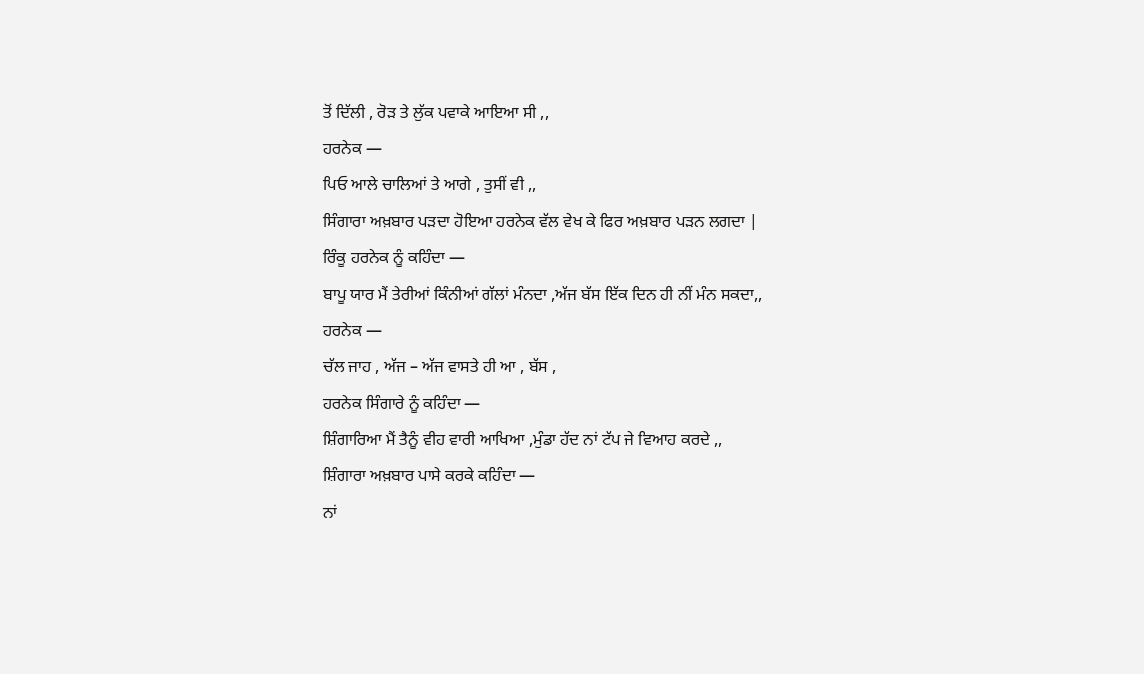ਤੋਂ ਦਿੱਲੀ , ਰੋੜ ਤੇ ਲੁੱਕ ਪਵਾਕੇ ਆਇਆ ਸੀ ,,
ਹਰਨੇਕ —
ਪਿਓ ਆਲੇ ਚਾਲਿਆਂ ਤੇ ਆਗੇ , ਤੁਸੀਂ ਵੀ ,,
ਸਿੰਗਾਰਾ ਅਖ਼ਬਾਰ ਪੜਦਾ ਹੋਇਆ ਹਰਨੇਕ ਵੱਲ ਵੇਖ ਕੇ ਫਿਰ ਅਖ਼ਬਾਰ ਪੜਨ ਲਗਦਾ |
ਰਿੰਕੂ ਹਰਨੇਕ ਨੂੰ ਕਹਿੰਦਾ —
ਬਾਪੂ ਯਾਰ ਮੈਂ ਤੇਰੀਆਂ ਕਿੰਨੀਆਂ ਗੱਲਾਂ ਮੰਨਦਾ ,ਅੱਜ ਬੱਸ ਇੱਕ ਦਿਨ ਹੀ ਨੀਂ ਮੰਨ ਸਕਦਾ,,
ਹਰਨੇਕ —
ਚੱਲ ਜਾਹ , ਅੱਜ – ਅੱਜ ਵਾਸਤੇ ਹੀ ਆ , ਬੱਸ ,
ਹਰਨੇਕ ਸਿੰਗਾਰੇ ਨੂੰ ਕਹਿੰਦਾ —
ਸ਼ਿੰਗਾਰਿਆ ਮੈਂ ਤੈਨੂੰ ਵੀਹ ਵਾਰੀ ਆਖਿਆ ,ਮੁੰਡਾ ਹੱਦ ਨਾਂ ਟੱਪ ਜੇ ਵਿਆਹ ਕਰਦੇ ,,
ਸ਼ਿੰਗਾਰਾ ਅਖ਼ਬਾਰ ਪਾਸੇ ਕਰਕੇ ਕਹਿੰਦਾ —
ਨਾਂ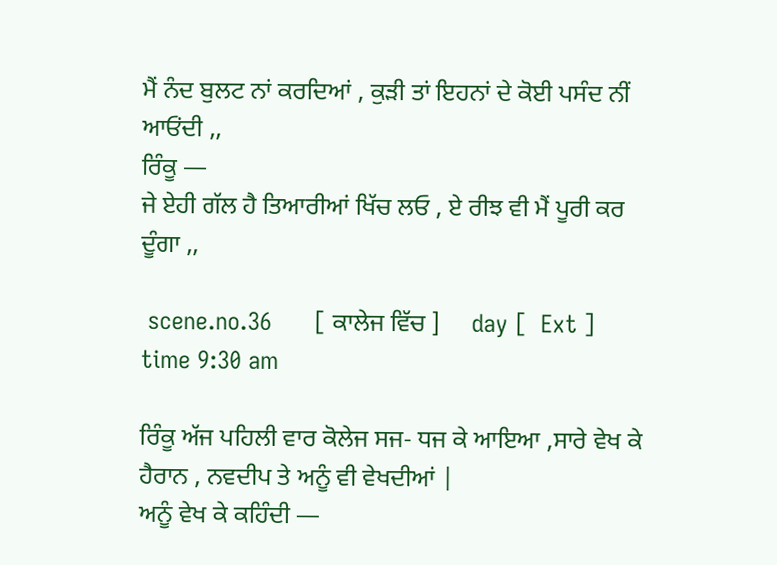ਮੈਂ ਨੰਦ ਬੁਲਟ ਨਾਂ ਕਰਦਿਆਂ , ਕੁੜੀ ਤਾਂ ਇਹਨਾਂ ਦੇ ਕੋਈ ਪਸੰਦ ਨੀਂ ਆਓਂਦੀ ,,
ਰਿੰਕੂ —
ਜੇ ਏਹੀ ਗੱਲ ਹੈ ਤਿਆਰੀਆਂ ਖਿੱਚ ਲਓ , ਏ ਰੀਝ ਵੀ ਮੈਂ ਪੂਰੀ ਕਰ ਦੂੰਗਾ ,,

 scene.no.36      [ ਕਾਲੇਜ ਵਿੱਚ ]     day [  Ext ]   time 9:30 am

ਰਿੰਕੂ ਅੱਜ ਪਹਿਲੀ ਵਾਰ ਕੋਲੇਜ ਸਜ- ਧਜ ਕੇ ਆਇਆ ,ਸਾਰੇ ਵੇਖ ਕੇ ਹੈਰਾਨ , ਨਵਦੀਪ ਤੇ ਅਨੂੰ ਵੀ ਵੇਖਦੀਆਂ |
ਅਨੂੰ ਵੇਖ ਕੇ ਕਹਿੰਦੀ —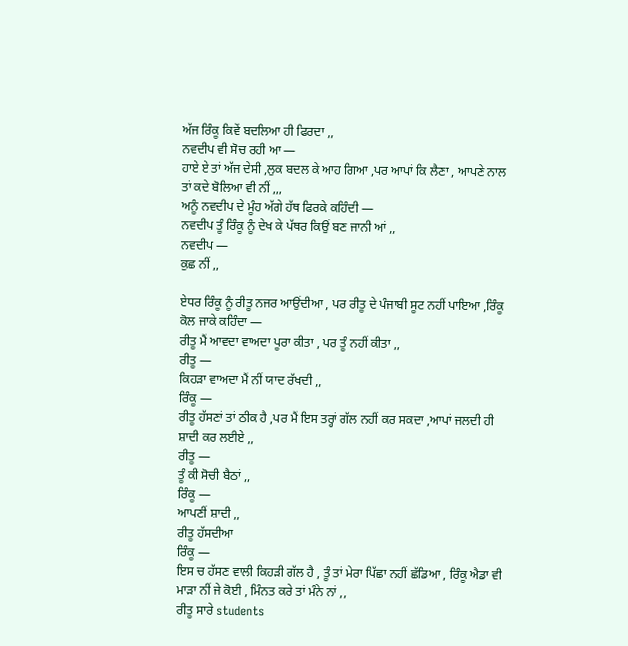ਅੱਜ ਰਿੰਕੂ ਕਿਵੇਂ ਬਦਲਿਆ ਹੀ ਫਿਰਦਾ ,,
ਨਵਦੀਪ ਵੀ ਸੋਚ ਰਹੀ ਆ —
ਹਾਏ ਏ ਤਾਂ ਅੱਜ ਦੇਸੀ ,ਲੁਕ ਬਦਲ ਕੇ ਆਹ ਗਿਆ ,ਪਰ ਆਪਾਂ ਕਿ ਲੈਣਾ , ਆਪਣੇ ਨਾਲ ਤਾਂ ਕਦੇ ਬੋਲਿਆ ਵੀ ਨੀਂ ,,,
ਅਨੂੰ ਨਵਦੀਪ ਦੇ ਮੂੰਹ ਅੱਗੇ ਹੱਥ ਫਿਰਕੇ ਕਹਿੰਦੀ —
ਨਵਦੀਪ ਤੂੰ ਰਿੰਕੂ ਨੂੰ ਦੇਖ ਕੇ ਪੱਥਰ ਕਿਉਂ ਬਣ ਜਾਨੀ ਆਂ ,,
ਨਵਦੀਪ —
ਕੁਛ ਨੀਂ ,,

ਏਧਰ ਰਿੰਕੂ ਨੂੰ ਰੀਤੂ ਨਜਰ ਆਉਂਦੀਆ , ਪਰ ਰੀਤੂ ਦੇ ਪੰਜਾਬੀ ਸੂਟ ਨਹੀਂ ਪਾਇਆ ,ਰਿੰਕੂ ਕੋਲ ਜਾਕੇ ਕਹਿੰਦਾ —
ਰੀਤੂ ਮੈਂ ਆਵਦਾ ਵਾਅਦਾ ਪੂਰਾ ਕੀਤਾ , ਪਰ ਤੂੰ ਨਹੀਂ ਕੀਤਾ ,,
ਰੀਤੂ —
ਕਿਹੜਾ ਵਾਅਦਾ ਮੈਂ ਨੀਂ ਯਾਦ ਰੱਖਦੀ ,,
ਰਿੰਕੂ —
ਰੀਤੂ ਹੱਸਣਾਂ ਤਾਂ ਠੀਕ ਹੈ ,ਪਰ ਮੈਂ ਇਸ ਤਰ੍ਹਾਂ ਗੱਲ ਨਹੀਂ ਕਰ ਸਕਦਾ ,ਆਪਾਂ ਜਲਦੀ ਹੀ ਸ਼ਾਦੀ ਕਰ ਲਈਏ ,,
ਰੀਤੂ —
ਤੂੰ ਕੀ ਸੋਚੀ ਬੈਠਾਂ ,,
ਰਿੰਕੂ —
ਆਪਣੀਂ ਸ਼ਾਦੀ ,,
ਰੀਤੂ ਹੱਸਦੀਆ
ਰਿੰਕੂ —
ਇਸ ਚ ਹੱਸਣ ਵਾਲੀ ਕਿਹੜੀ ਗੱਲ ਹੈ , ਤੂੰ ਤਾਂ ਮੇਰਾ ਪਿੱਛਾ ਨਹੀਂ ਛੱਡਿਆ , ਰਿੰਕੂ ਐਡਾ ਵੀ ਮਾੜਾ ਨੀਂ ਜੇ ਕੋਈ , ਮਿੰਨਤ ਕਰੇ ਤਾਂ ਮੰਨੇ ਨਾਂ ,,
ਰੀਤੂ ਸਾਰੇ students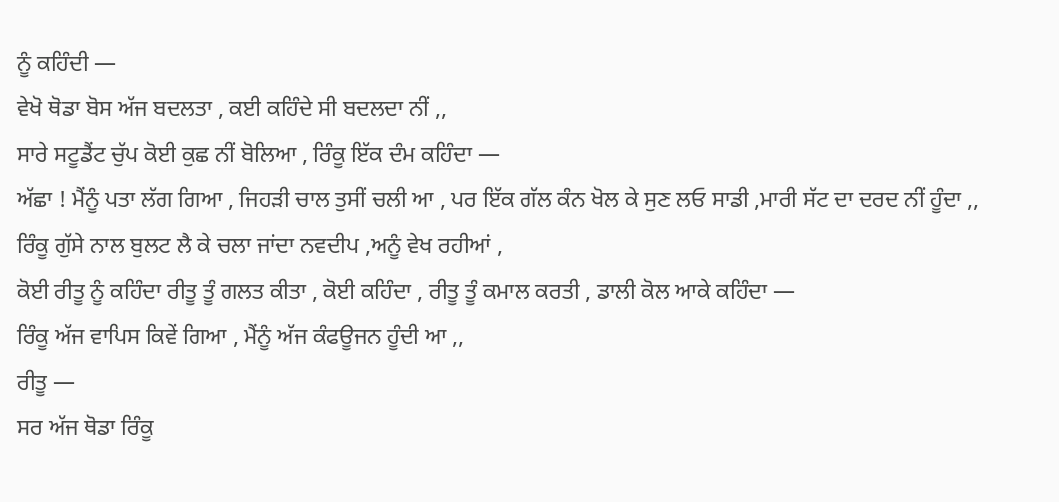ਨੂੰ ਕਹਿੰਦੀ —
ਵੇਖੋ ਥੋਡਾ ਬੋਸ ਅੱਜ ਬਦਲਤਾ , ਕਈ ਕਹਿੰਦੇ ਸੀ ਬਦਲਦਾ ਨੀਂ ,,
ਸਾਰੇ ਸਟੂਡੈਂਟ ਚੁੱਪ ਕੋਈ ਕੁਛ ਨੀਂ ਬੋਲਿਆ , ਰਿੰਕੂ ਇੱਕ ਦੰਮ ਕਹਿੰਦਾ —
ਅੱਛਾ ! ਮੈਂਨੂੰ ਪਤਾ ਲੱਗ ਗਿਆ , ਜਿਹੜੀ ਚਾਲ ਤੁਸੀਂ ਚਲੀ ਆ , ਪਰ ਇੱਕ ਗੱਲ ਕੰਨ ਖੋਲ ਕੇ ਸੁਣ ਲਓ ਸਾਡੀ ,ਮਾਰੀ ਸੱਟ ਦਾ ਦਰਦ ਨੀਂ ਹੂੰਦਾ ,,
ਰਿੰਕੂ ਗੁੱਸੇ ਨਾਲ ਬੁਲਟ ਲੈ ਕੇ ਚਲਾ ਜਾਂਦਾ ਨਵਦੀਪ ,ਅਨੂੰ ਵੇਖ ਰਹੀਆਂ ,
ਕੋਈ ਰੀਤੂ ਨੂੰ ਕਹਿੰਦਾ ਰੀਤੂ ਤੂੰ ਗਲਤ ਕੀਤਾ , ਕੋਈ ਕਹਿੰਦਾ , ਰੀਤੂ ਤੂੰ ਕਮਾਲ ਕਰਤੀ , ਡਾਲੀ ਕੋਲ ਆਕੇ ਕਹਿੰਦਾ —
ਰਿੰਕੂ ਅੱਜ ਵਾਪਿਸ ਕਿਵੇਂ ਗਿਆ , ਮੈਂਨੂੰ ਅੱਜ ਕੰਫਊਜਨ ਹੂੰਦੀ ਆ ,,
ਰੀਤੂ —
ਸਰ ਅੱਜ ਥੋਡਾ ਰਿੰਕੂ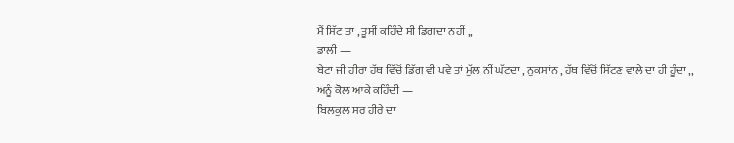ਮੈਂ ਸਿੱਟ ਤਾ , ਤੂਸੀਂ ਕਹਿੰਦੇ ਸੀ ਡਿਗਦਾ ਨਹੀਂ ,,
ਡਾਲੀ —
ਬੇਟਾ ਜੀ ਹੀਰਾ ਹੱਥ ਵਿੱਚੋਂ ਡਿੱਗ ਵੀ ਪਵੇ ਤਾਂ ਮੁੱਲ ਨੀਂ ਘੱਟਦਾ , ਨੁਕਸਾਂਨ , ਹੱਥ ਵਿੱਚੋਂ ਸਿੱਟਣ ਵਾਲੇ ਦਾ ਹੀ ਹੂੰਦਾ ,,
ਅਨੂੰ ਕੋਲ ਆਕੇ ਕਹਿੰਦੀ —
ਬਿਲਕੁਲ ਸਰ ਹੀਰੇ ਦਾ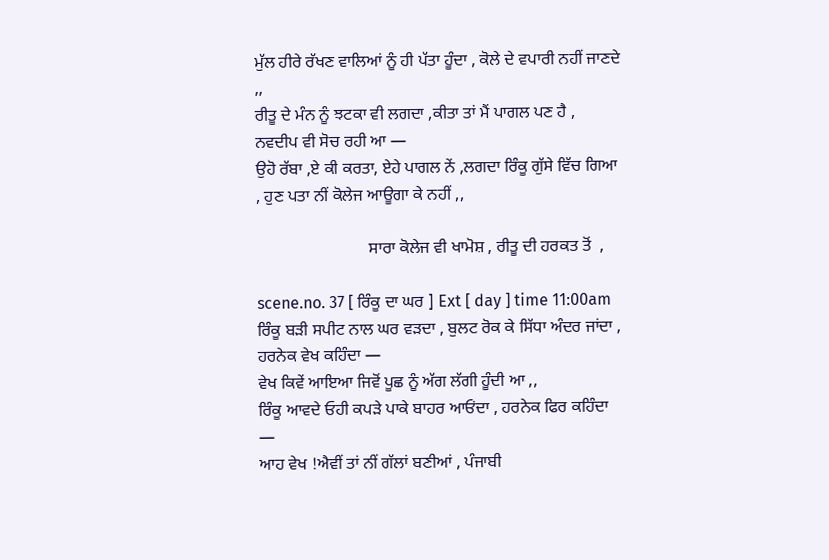ਮੁੱਲ ਹੀਰੇ ਰੱਖਣ ਵਾਲਿਆਂ ਨੂੰ ਹੀ ਪੱਤਾ ਹੂੰਦਾ , ਕੋਲੇ ਦੇ ਵਪਾਰੀ ਨਹੀਂ ਜਾਣਦੇ ,,
ਰੀਤੂ ਦੇ ਮੰਨ ਨੂੰ ਝਟਕਾ ਵੀ ਲਗਦਾ ,ਕੀਤਾ ਤਾਂ ਮੈਂ ਪਾਗਲ ਪਣ ਹੈ ,
ਨਵਦੀਪ ਵੀ ਸੋਚ ਰਹੀ ਆ —
ਉਹੋ ਰੱਬਾ ,ਏ ਕੀ ਕਰਤਾ, ਏਹੇ ਪਾਗਲ ਨੇਂ ,ਲਗਦਾ ਰਿੰਕੂ ਗੁੱਸੇ ਵਿੱਚ ਗਿਆ , ਹੁਣ ਪਤਾ ਨੀਂ ਕੋਲੇਜ ਆਊਗਾ ਕੇ ਨਹੀਂ ,,

                           ਸਾਰਾ ਕੋਲੇਜ ਵੀ ਖਾਮੋਸ਼ , ਰੀਤੂ ਦੀ ਹਰਕਤ ਤੋਂ  ,

scene.no. 37 [ ਰਿੰਕੂ ਦਾ ਘਰ ] Ext [ day ] time 11:00am
ਰਿੰਕੂ ਬੜੀ ਸਪੀਟ ਨਾਲ ਘਰ ਵੜਦਾ , ਬੁਲਟ ਰੋਕ ਕੇ ਸਿੱਧਾ ਅੰਦਰ ਜਾਂਦਾ , ਹਰਨੇਕ ਵੇਖ ਕਹਿੰਦਾ —
ਵੇਖ ਕਿਵੇਂ ਆਇਆ ਜਿਵੋਂ ਪੂਛ ਨੂੰ ਅੱਗ ਲੱਗੀ ਹੂੰਦੀ ਆ ,,
ਰਿੰਕੂ ਆਵਦੇ ਓਹੀ ਕਪੜੇ ਪਾਕੇ ਬਾਹਰ ਆਓਂਦਾ , ਹਰਨੇਕ ਫਿਰ ਕਹਿੰਦਾ —
ਆਹ ਵੇਖ !ਐਵੀਂ ਤਾਂ ਨੀਂ ਗੱਲਾਂ ਬਣੀਆਂ , ਪੰਜਾਬੀ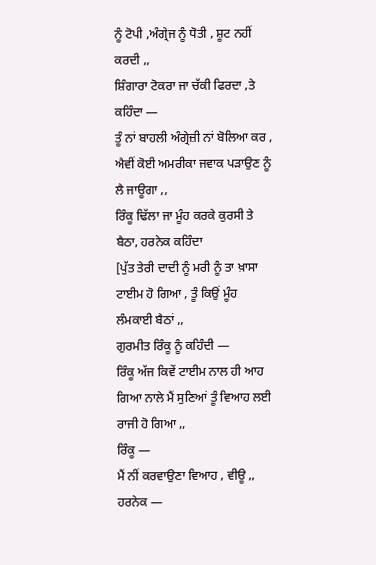ਨੂੰ ਟੋਪੀ ,ਅੰਗ੍ਰੇਜ ਨੂੰ ਧੋਤੀ , ਸ਼ੂਟ ਨਹੀਂ ਕਰਦੀ ,,
ਸ਼ਿੰਗਾਰਾ ਟੋਕਰਾ ਜਾ ਚੱਕੀ ਫਿਰਦਾ ,ਤੇ ਕਹਿੰਦਾ —
ਤੂੰ ਨਾਂ ਬਾਹਲੀ ਅੰਗ੍ਰੇਜ਼ੀ ਨਾਂ ਬੋਲਿਆ ਕਰ , ਐਵੀਂ ਕੋਈ ਅਮਰੀਕਾ ਜਵਾਕ ਪੜਾਉਣ ਨੂੰ ਲੈ ਜਾਊਗਾ ,,
ਰਿੰਕੂ ਢਿੱਲਾ ਜਾ ਮੂੰਹ ਕਰਕੇ ਕੁਰਸੀ ਤੇ ਬੈਠਾ, ਹਰਨੇਕ ਕਹਿੰਦਾ
[ਪੁੱਤ ਤੇਰੀ ਦਾਦੀ ਨੂੰ ਮਰੀ ਨੂੰ ਤਾ ਖ਼ਾਸਾ ਟਾਈਮ ਹੋ ਗਿਆ , ਤੂੰ ਕਿਉਂ ਮੂੰਹ ਲੰਮਕਾਈ ਬੈਠਾਂ ,,
ਗੁਰਮੀਤ ਰਿੰਕੂ ਨੂੰ ਕਹਿੰਦੀ —
ਰਿੰਕੂ ਅੱਜ ਕਿਵੇਂ ਟਾਈਮ ਨਾਲ ਹੀ ਆਹ ਗਿਆ ਨਾਲੇ ਮੈਂ ਸੁਣਿਆਂ ਤੂੰ ਵਿਆਹ ਲਈ ਰਾਜੀ ਹੋ ਗਿਆ ,,
ਰਿੰਕੂ —
ਮੈਂ ਨੀਂ ਕਰਵਾਉਣਾ ਵਿਆਹ , ਵੀਊ ,,
ਹਰਨੇਕ —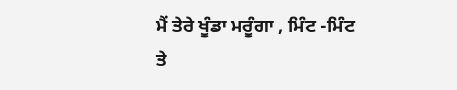ਮੈਂ ਤੇਰੇ ਖੂੰਡਾ ਮਰੂੰਗਾ , ਮਿੰਟ -ਮਿੰਟ ਤੇ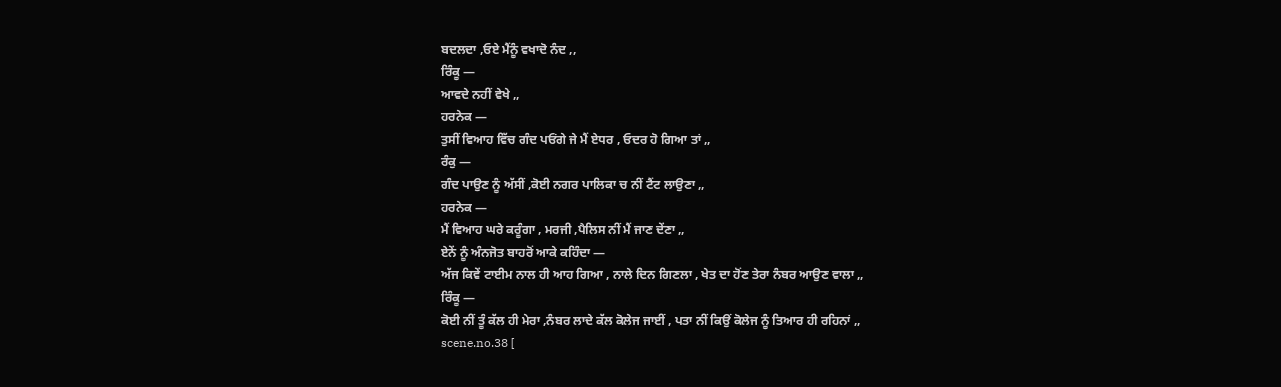ਬਦਲਦਾ ,ਓਏ ਮੈਂਨੂੰ ਵਖਾਦੋ ਨੰਦ ,,
ਰਿੰਕੂ —
ਆਵਦੇ ਨਹੀਂ ਵੇਖੇ ,,
ਹਰਨੇਕ —
ਤੁਸੀਂ ਵਿਆਹ ਵਿੱਚ ਗੰਦ ਪਓਂਗੇ ਜੇ ਮੈਂ ਏਧਰ , ਓਦਰ ਹੋ ਗਿਆ ਤਾਂ ,,
ਰੰਕੁ —
ਗੰਦ ਪਾਉਣ ਨੂੰ ਅੱਸੀਂ ,ਕੋਈ ਨਗਰ ਪਾਲਿਕਾ ਚ ਨੀਂ ਟੈਂਟ ਲਾਉਣਾ ,,
ਹਰਨੇਕ —
ਮੈਂ ਵਿਆਹ ਘਰੇ ਕਰੂੰਗਾ , ਮਰਜੀ ,ਪੈਲਿਸ ਨੀਂ ਮੈਂ ਜਾਣ ਦੇਂਣਾ ,,
ਏਨੇਂ ਨੂੰ ਅੰਨਜੋਤ ਬਾਹਰੋਂ ਆਕੇ ਕਹਿੰਦਾ —
ਅੱਜ ਕਿਵੇਂ ਟਾਈਮ ਨਾਲ ਹੀ ਆਹ ਗਿਆ , ਨਾਲੇ ਦਿਨ ਗਿਣਲਾ , ਖੇਤ ਦਾ ਹੋਂਣ ਤੇਰਾ ਨੰਬਰ ਆਉਣ ਵਾਲਾ ,,
ਰਿੰਕੂ —
ਕੋਈ ਨੀਂ ਤੂੰ ਕੱਲ ਹੀ ਮੇਰਾ ,ਨੰਬਰ ਲਾਦੇ ਕੱਲ ਕੋਲੇਜ ਜਾਈਂ , ਪਤਾ ਨੀਂ ਕਿਉਂ ਕੋਲੇਜ ਨੂੰ ਤਿਆਰ ਹੀ ਰਹਿਨਾਂ ,,
scene.no.38 [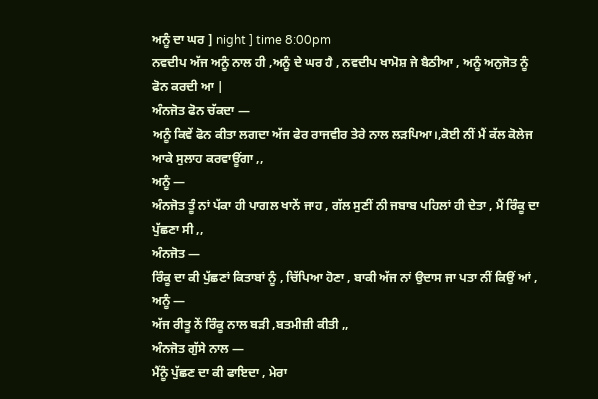ਅਨੂੰ ਦਾ ਘਰ ] night ] time 8:00pm
ਨਵਦੀਪ ਅੱਜ ਅਨੂੰ ਨਾਲ ਹੀ ,ਅਨੂੰ ਦੇ ਘਰ ਹੈ , ਨਵਦੀਪ ਖਾਮੋਸ਼ ਜੇ ਬੈਠੀਆ , ਅਨੂੰ ਅਨੁਜੋਤ ਨੂੰ ਫੋਨ ਕਰਦੀ ਆ |
ਅੰਨਜੋਤ ਫੋਨ ਚੱਕਦਾ —
ਅਨੂੰ ਕਿਵੇਂ ਫੋਨ ਕੀਤਾ ਲਗਦਾ ਅੱਜ ਫੇਰ ਰਾਜਵੀਰ ਤੇਰੇ ਨਾਲ ਲੜਪਿਆ।,ਕੋਈ ਨੀਂ ਮੈਂ ਕੱਲ ਕੋਲੇਜ ਆਕੇ ਸੁਲਾਹ ਕਰਵਾਊਂਗਾ ,,
ਅਨੂੰ —
ਅੰਨਜੋਤ ਤੂੰ ਨਾਂ ਪੱਕਾ ਹੀ ਪਾਗਲ ਖਾਨੇਂ ਜਾਹ , ਗੱਲ ਸੁਣੀਂ ਨੀ ਜਬਾਬ ਪਹਿਲਾਂ ਹੀ ਦੇਤਾ , ਮੈਂ ਰਿੰਕੂ ਦਾ ਪੁੱਛਣਾ ਸੀ ,,
ਅੰਨਜੋਤ —
ਰਿੰਕੂ ਦਾ ਕੀ ਪੁੱਛਣਾਂ ਕਿਤਾਬਾਂ ਨੂੰ , ਚਿੱਪਿਆ ਹੋਣਾ , ਬਾਕੀ ਅੱਜ ਨਾਂ ਉਦਾਸ ਜਾ ਪਤਾ ਨੀਂ ਕਿਉਂ ਆਂ ,
ਅਨੂੰ —
ਅੱਜ ਰੀਤੂ ਨੇਂ ਰਿੰਕੂ ਨਾਲ ਬੜੀ ,ਬਤਮੀਜ਼ੀ ਕੀਤੀ ,,
ਅੰਨਜੋਤ ਗੁੱਸੇ ਨਾਲ —
ਮੈਂਨੂੰ ਪੁੱਛਣ ਦਾ ਕੀ ਫਾਇਦਾ , ਮੇਰਾ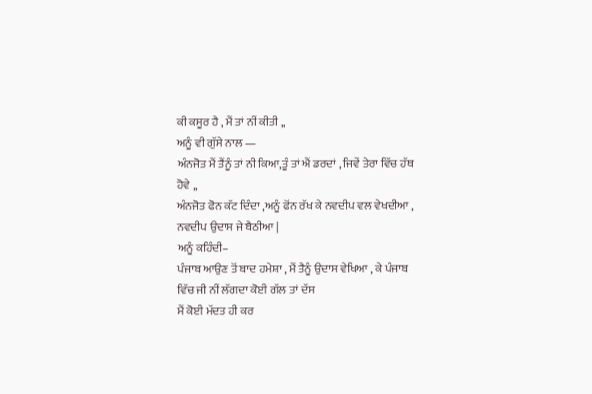ਕੀ ਕਸੂਰ ਹੈ , ਮੈਂ ਤਾਂ ਨੀਂ ਕੀਤੀ ,,
ਅਨੂੰ ਵੀ ਗੁੱਸੇ ਨਾਲ —
ਅੰਨਜੋਤ ਮੈਂ ਤੈਂਨੂੰ ਤਾਂ ਨੀ ਕਿਆ,ਤੂੰ ਤਾਂ ਐਂ ਡਰਦਾਂ , ਜਿਵੇਂ ਤੇਰਾ ਵਿੱਚ ਹੱਥ ਹੋਵੇ ,,
ਅੰਨਜੋਤ ਫੋਨ ਕੱਟ ਦਿੰਦਾ ,ਅਨੂੰ ਫੋਂਨ ਰੱਖ ਕੇ ਨਵਦੀਪ ਵਲ ਵੇਖਦੀਆ , ਨਵਦੀਪ ਉਦਾਸ ਜੇ ਬੈਠੀਆ |
ਅਨੂੰ ਕਹਿੰਦੀ–
ਪੰਜਾਬ ਆਉਣ ਤੋਂ ਬਾਦ ਹਮੇਸ਼ਾ , ਮੈਂ ਤੈਨੂੰ ਉਦਾਸ ਵੇਖਿਆ , ਕੇ ਪੰਜਾਬ ਵਿੱਚ ਜੀ ਨੀਂ ਲੱਗਦਾ ਕੋਈ ਗੱਲ ਤਾਂ ਦੱਸ
ਮੈਂ ਕੋਈ ਮੱਦਤ ਹੀ ਕਰ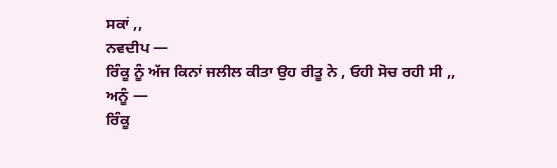ਸਕਾਂ ,,
ਨਵਦੀਪ —
ਰਿੰਕੂ ਨੂੰ ਅੱਜ ਕਿਨਾਂ ਜਲੀਲ ਕੀਤਾ ਉਹ ਰੀਤੂ ਨੇ , ਓਹੀ ਸੋਚ ਰਹੀ ਸੀ ,,
ਅਨੂੰ —
ਰਿੰਕੂ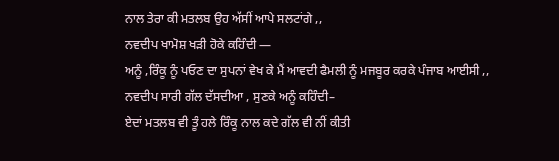ਨਾਲ ਤੇਰਾ ਕੀ ਮਤਲਬ ਉਹ ਅੱਸੀਂ ਆਪੇ ਸਲਟਾਂਗੇ ,,
ਨਵਦੀਪ ਖਾਮੋਸ਼ ਖੜੀ ਹੋਕੇ ਕਹਿੰਦੀ —
ਅਨੂੰ ,ਰਿੰਕੂ ਨੂੰ ਪਓਣ ਦਾ ਸੁਪਨਾਂ ਵੇਖ ਕੇ ਮੈਂ ਆਵਦੀ ਫੈਮਲੀ ਨੂੰ ਮਜਬੂਰ ਕਰਕੇ ਪੰਜਾਬ ਆਈਸੀ ,,
ਨਵਦੀਪ ਸਾਰੀ ਗੱਲ ਦੱਸਦੀਆ , ਸੁਣਕੇ ਅਨੂੰ ਕਹਿੰਦੀ–
ਏਦਾਂ ਮਤਲਬ ਵੀ ਤੂੰ ਹਲੇ ਰਿੰਕੂ ਨਾਲ ਕਦੇ ਗੱਲ ਵੀ ਨੀਂ ਕੀਤੀ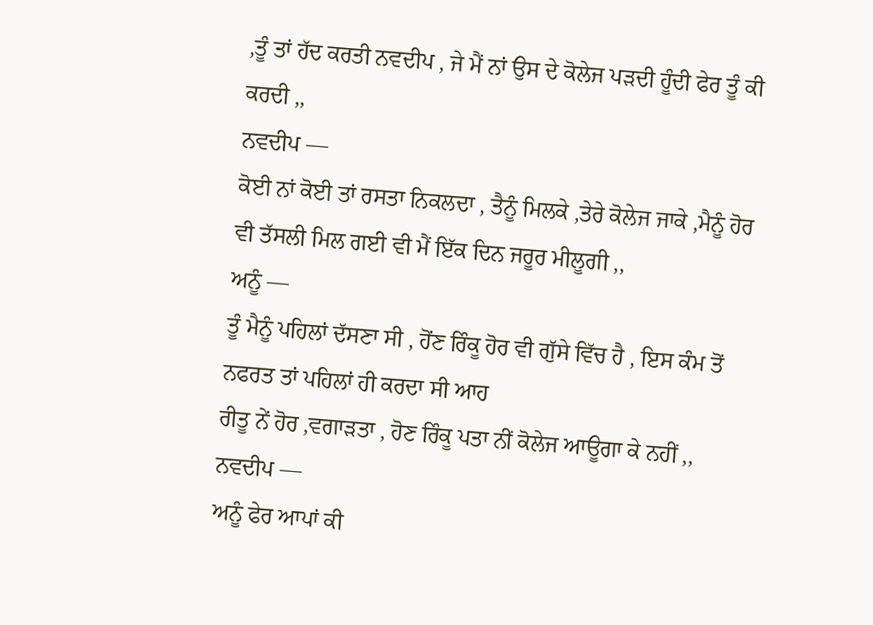,ਤੂੰ ਤਾਂ ਹੱਦ ਕਰਤੀ ਨਵਦੀਪ , ਜੇ ਮੈਂ ਨਾਂ ਉਸ ਦੇ ਕੋਲੇਜ ਪੜਦੀ ਹੂੰਦੀ ਫੇਰ ਤੂੰ ਕੀ ਕਰਦੀ ,,
ਨਵਦੀਪ —
ਕੋਈ ਨਾਂ ਕੋਈ ਤਾਂ ਰਸਤਾ ਨਿਕਲਦਾ , ਤੈਨੂੰ ਮਿਲਕੇ ,ਤੇਰੇ ਕੋਲੇਜ ਜਾਕੇ ,ਮੈਨੂੰ ਹੋਰ ਵੀ ਤੱਸਲੀ ਮਿਲ ਗਈ ਵੀ ਮੈਂ ਇੱਕ ਦਿਨ ਜਰੂਰ ਮੀਲੂਗੀ ,,
ਅਨੂੰ —
ਤੂੰ ਮੈਨੂੰ ਪਹਿਲਾਂ ਦੱਸਣਾ ਸੀ , ਹੋਂਣ ਰਿੰਕੂ ਹੋਰ ਵੀ ਗੁੱਸੇ ਵਿੱਚ ਹੈ , ਇਸ ਕੰਮ ਤੋਂ ਨਫਰਤ ਤਾਂ ਪਹਿਲਾਂ ਹੀ ਕਰਦਾ ਸੀ ਆਹ
ਰੀਤੂ ਨੇਂ ਹੋਰ ,ਵਗਾੜਤਾ , ਹੋਣ ਰਿੰਕੂ ਪਤਾ ਨੀਂ ਕੋਲੇਜ ਆਊਗਾ ਕੇ ਨਹੀਂ ,,
ਨਵਦੀਪ —
ਅਨੂੰ ਫੇਰ ਆਪਾਂ ਕੀ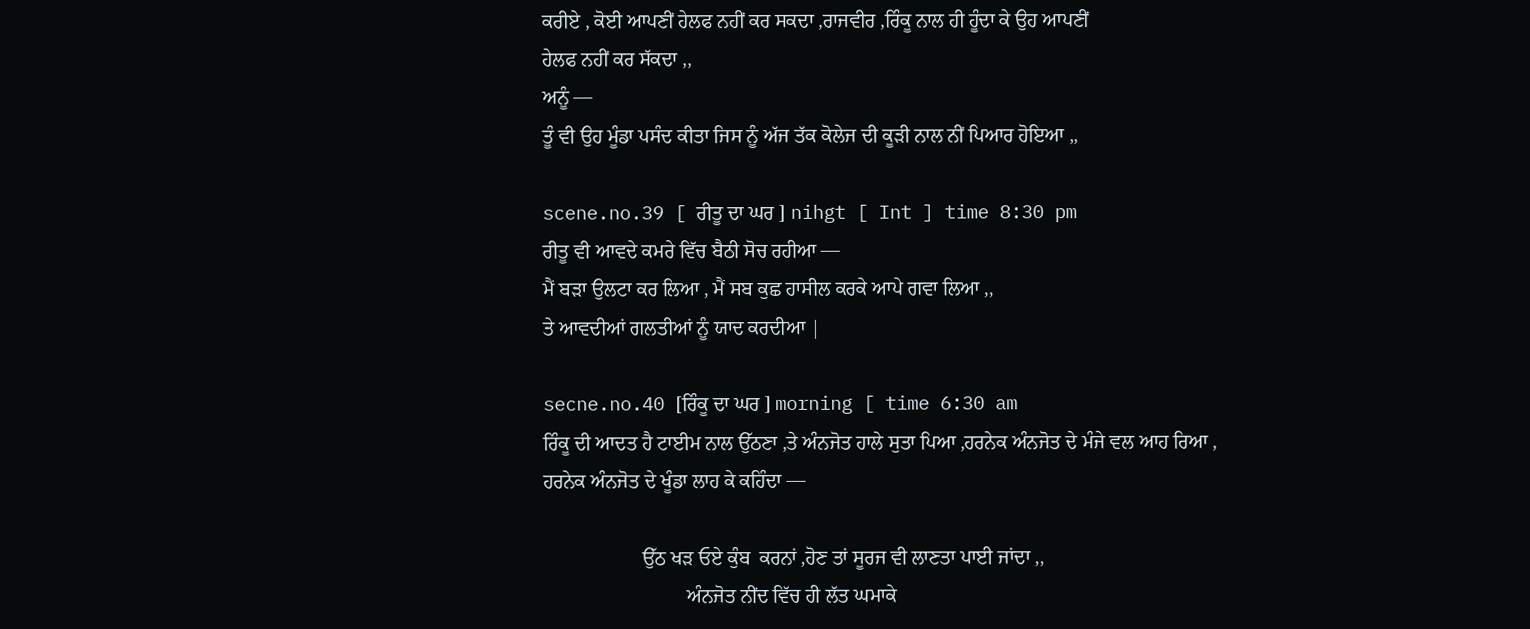ਕਰੀਏ , ਕੋਈ ਆਪਣੀਂ ਹੇਲਫ ਨਹੀਂ ਕਰ ਸਕਦਾ ,ਰਾਜਵੀਰ ,ਰਿੰਕੂ ਨਾਲ ਹੀ ਹੂੰਦਾ ਕੇ ਉਹ ਆਪਣੀਂ
ਹੇਲਫ ਨਹੀਂ ਕਰ ਸੱਕਦਾ ,,
ਅਨੂੰ —
ਤੂੰ ਵੀ ਉਹ ਮੂੰਡਾ ਪਸੰਦ ਕੀਤਾ ਜਿਸ ਨੂੰ ਅੱਜ ਤੱਕ ਕੋਲੇਜ ਦੀ ਕੂੜੀ ਨਾਲ ਨੀਂ ਪਿਆਰ ਹੋਇਆ ,,

scene.no.39 [ ਰੀਤੂ ਦਾ ਘਰ ] nihgt [ Int ] time 8:30 pm
ਰੀਤੂ ਵੀ ਆਵਦੇ ਕਮਰੇ ਵਿੱਚ ਬੈਠੀ ਸੋਚ ਰਹੀਆ —
ਮੈਂ ਬੜਾ ਉਲਟਾ ਕਰ ਲਿਆ , ਮੈਂ ਸਬ ਕੁਛ ਹਾਸੀਲ ਕਰਕੇ ਆਪੇ ਗਵਾ ਲਿਆ ,,
ਤੇ ਆਵਦੀਆਂ ਗਲਤੀਆਂ ਨੂੰ ਯਾਦ ਕਰਦੀਆ |

secne.no.40 [ਰਿੰਕੂ ਦਾ ਘਰ ] morning [ time 6:30 am
ਰਿੰਕੂ ਦੀ ਆਦਤ ਹੈ ਟਾਈਮ ਨਾਲ ਉੱਠਣਾ ,ਤੇ ਅੰਨਜੋਤ ਹਾਲੇ ਸੁਤਾ ਪਿਆ ,ਹਰਨੇਕ ਅੰਨਜੋਤ ਦੇ ਮੰਜੇ ਵਲ ਆਹ ਰਿਆ ,
ਹਰਨੇਕ ਅੰਨਜੋਤ ਦੇ ਖੂੰਡਾ ਲਾਹ ਕੇ ਕਹਿੰਦਾ —

                    ਉੱਠ ਖੜ ਓਏ ਕੁੰਬ  ਕਰਨਾਂ ,ਹੋਣ ਤਾਂ ਸੂਰਜ ਵੀ ਲਾਣਤਾ ਪਾਈ ਜਾਂਦਾ ,,
                             ਅੰਨਜੋਤ ਨੀਂਦ ਵਿੱਚ ਹੀ ਲੱਤ ਘਮਾਕੇ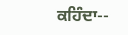ਕਹਿੰਦਾ--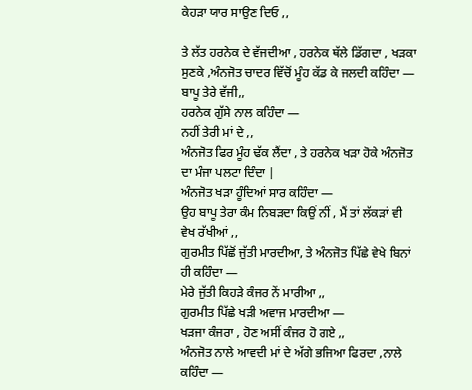ਕੇਹੜਾ ਯਾਰ ਸਾਉਣ ਦਿਓ ,,

ਤੇ ਲੱਤ ਹਰਨੇਕ ਦੇ ਵੱਜਦੀਆ , ਹਰਨੇਕ ਥੱਲੇ ਡਿੱਗਦਾ , ਖੜਕਾ ਸੁਣਕੇ ,ਅੰਨਜੋਤ ਚਾਦਰ ਵਿੱਚੋਂ ਮੂੰਹ ਕੱਡ ਕੇ ਜਲਦੀ ਕਹਿੰਦਾ — ਬਾਪੂ ਤੇਰੇ ਵੱਜੀ,,
ਹਰਨੇਕ ਗੁੱਸੇ ਨਾਲ ਕਹਿੰਦਾ —
ਨਹੀਂ ਤੇਰੀ ਮਾਂ ਦੇ ,,
ਅੰਨਜੋਤ ਫਿਰ ਮੂੰਹ ਢੱਕ ਲੈਂਦਾ , ਤੇ ਹਰਨੇਕ ਖੜਾ ਹੋਕੇ ਅੰਨਜੋਤ ਦਾ ਮੰਜਾ ਪਲਟਾ ਦਿੰਦਾ |
ਅੰਨਜੋਤ ਖੜਾ ਹੂੰਦਿਆਂ ਸਾਰ ਕਹਿੰਦਾ —
ਉਹ ਬਾਪੂ ਤੇਰਾ ਕੰਮ ਨਿਬੜਦਾ ਕਿਉਂ ਨੀਂ , ਮੈਂ ਤਾਂ ਲੱਕੜਾਂ ਵੀ ਵੇਖ ਰੱਖੀਆਂ ,,
ਗੁਰਮੀਤ ਪਿੱਛੋਂ ਜੁੱਤੀ ਮਾਰਦੀਆ, ਤੇ ਅੰਨਜੋਤ ਪਿੱਛੇ ਵੇਖੇ ਬਿਨਾਂ ਹੀ ਕਹਿੰਦਾ —
ਮੇਰੇ ਜੁੱਤੀ ਕਿਹੜੇ ਕੰਜਰ ਨੇਂ ਮਾਰੀਆ ,,
ਗੁਰਮੀਤ ਪਿੱਛੇ ਖੜੀ ਅਵਾਜ ਮਾਰਦੀਆ —
ਖੜਜਾ ਕੰਜਰਾ , ਹੋਣ ਅਸੀਂ ਕੰਜਰ ਹੋ ਗਏ ,,
ਅੰਨਜੋਤ ਨਾਲੇ ਆਵਦੀ ਮਾਂ ਦੇ ਅੱਗੇ ਭਜਿਆ ਫਿਰਦਾ ,ਨਾਲੇ ਕਹਿੰਦਾ —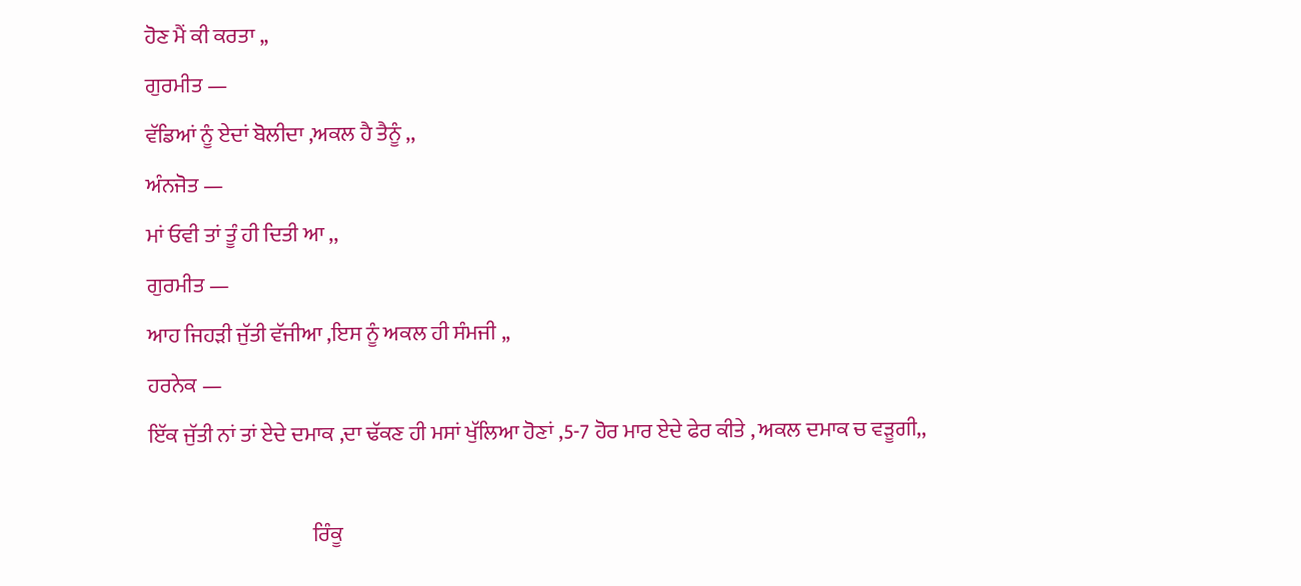ਹੋਣ ਮੈਂ ਕੀ ਕਰਤਾ ,,
ਗੁਰਮੀਤ —
ਵੱਡਿਆਂ ਨੂੰ ਏਦਾਂ ਬੋਲੀਦਾ ,ਅਕਲ ਹੈ ਤੈਨੂੰ ,,
ਅੰਨਜੋਤ —
ਮਾਂ ਓਵੀ ਤਾਂ ਤੂੰ ਹੀ ਦਿਤੀ ਆ ,,
ਗੁਰਮੀਤ —
ਆਹ ਜਿਹੜੀ ਜੁੱਤੀ ਵੱਜੀਆ ,ਇਸ ਨੂੰ ਅਕਲ ਹੀ ਸੰਮਜੀ ,,
ਹਰਨੇਕ —
ਇੱਕ ਜੁੱਤੀ ਨਾਂ ਤਾਂ ਏਦੇ ਦਮਾਕ ,ਦਾ ਢੱਕਣ ਹੀ ਮਸਾਂ ਖੁੱਲਿਆ ਹੋਣਾਂ ,5-7 ਹੋਰ ਮਾਰ ਏਦੇ ਫੇਰ ਕੀਤੇ , ਅਕਲ ਦਮਾਕ ਚ ਵੜੂਗੀ,,

                                       ਰਿੰਕੂ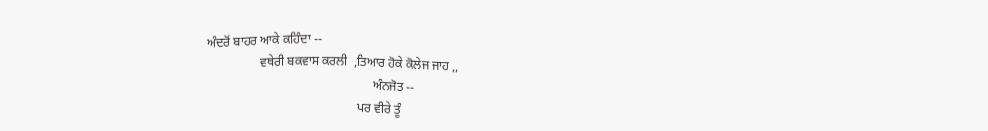ਅੰਦਰੋਂ ਬਾਹਰ ਆਕੇ ਕਹਿੰਦਾ --
                 ਵਥੇਰੀ ਬਕਵਾਸ ਕਰਲੀ  ,ਤਿਆਰ ਹੋਕੇ ਕੋਲੇਜ ਜਾਹ ,,
                                                     ਅੰਨਜੋਤ --
                                                ਪਰ ਵੀਰੇ ਤੂੰ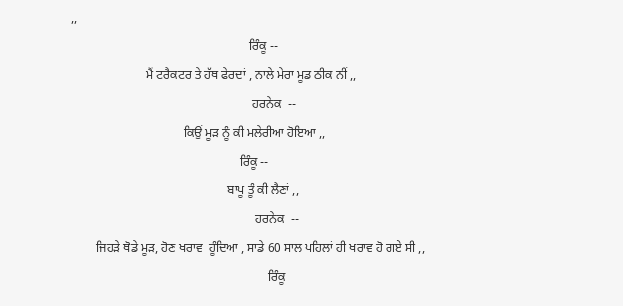,,
                                                         ਰਿੰਕੂ --
                        ਮੈਂ ਟਰੈਕਟਰ ਤੇ ਹੱਥ ਫੇਰਦਾਂ , ਨਾਲੇ ਮੇਰਾ ਮੂਡ ਠੀਕ ਨੀਂ ,,
                                                          ਹਰਨੇਕ  --
                                    ਕਿਉਂ ਮੂੜ ਨੂੰ ਕੀ ਮਲੇਰੀਆ ਹੋਇਆ ,,
                                                      ਰਿੰਕੂ --
                                                  ਬਾਪੂ ਤੂੰ ਕੀ ਲੈਣਾਂ ,,
                                                           ਹਰਨੇਕ  --
        ਜਿਹੜੇ ਥੋਡੇ ਮੂੜ, ਹੋਣ ਖਰਾਵ  ਹੂੰਦਿਆ , ਸਾਡੇ 60 ਸਾਲ ਪਹਿਲਾਂ ਹੀ ਖਰਾਵ ਹੋ ਗਏ ਸੀ ,,
                                                               ਰਿੰਕੂ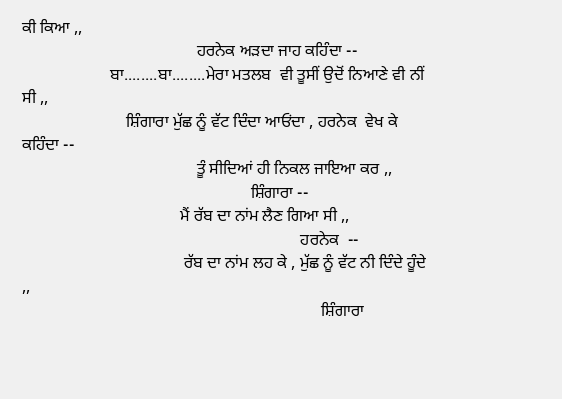ਕੀ ਕਿਆ ,,
                                          ਹਰਨੇਕ ਅੜਦਾ ਜਾਹ ਕਹਿੰਦਾ --
                     ਬਾ........ਬਾ........ਮੇਰਾ ਮਤਲਬ  ਵੀ ਤੂਸੀਂ ਉਦੋਂ ਨਿਆਣੇ ਵੀ ਨੀਂ ਸੀ ,,
                         ਸ਼ਿੰਗਾਰਾ ਮੁੱਛ ਨੂੰ ਵੱਟ ਦਿੰਦਾ ਆਓਂਦਾ , ਹਰਨੇਕ  ਵੇਖ ਕੇ  ਕਹਿੰਦਾ --
                                          ਤੂੰ ਸੀਦਿਆਂ ਹੀ ਨਿਕਲ ਜਾਇਆ ਕਰ ,,
                                                       ਸ਼ਿੰਗਾਰਾ --
                                      ਮੈਂ ਰੱਬ ਦਾ ਨਾਂਮ ਲੈਣ ਗਿਆ ਸੀ ,,
                                                                   ਹਰਨੇਕ  --
                                       ਰੱਬ ਦਾ ਨਾਂਮ ਲਹ ਕੇ , ਮੁੱਛ ਨੂੰ ਵੱਟ ਨੀ ਦਿੰਦੇ ਹੂੰਦੇ ,,
                                                                        ਸ਼ਿੰਗਾਰਾ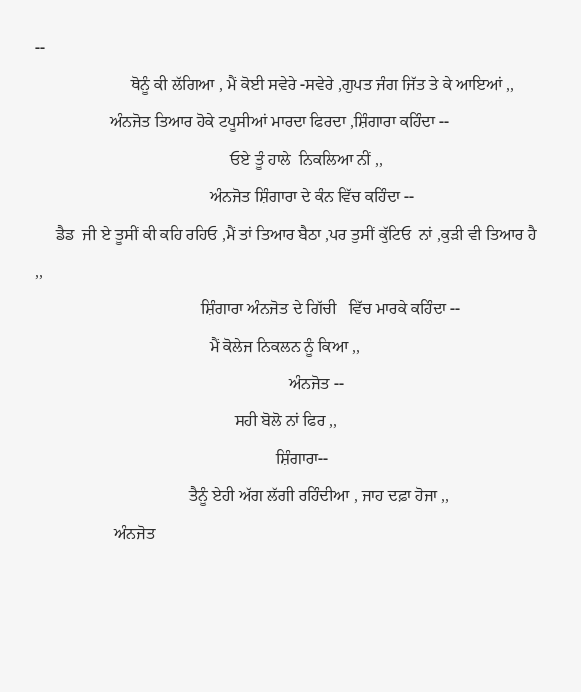--
                       ਥੋਨੂੰ ਕੀ ਲੱਗਿਆ , ਮੈਂ ਕੋਈ ਸਵੇਰੇ -ਸਵੇਰੇ ,ਗੁਪਤ ਜੰਗ ਜਿੱਤ ਤੇ ਕੇ ਆਇਆਂ ,,
                  ਅੰਨਜੋਤ ਤਿਆਰ ਹੋਕੇ ਟਪੂਸੀਆਂ ਮਾਰਦਾ ਫਿਰਦਾ ,ਸ਼ਿੰਗਾਰਾ ਕਹਿੰਦਾ --
                                               ਓਏ ਤੂੰ ਹਾਲੇ  ਨਿਕਲਿਆ ਨੀਂ ,,
                                          ਅੰਨਜੋਤ ਸ਼ਿੰਗਾਰਾ ਦੇ ਕੰਨ ਵਿੱਚ ਕਹਿੰਦਾ --
     ਡੈਡ  ਜੀ ਏ ਤੂਸੀਂ ਕੀ ਕਹਿ ਰਹਿਓ ,ਮੈਂ ਤਾਂ ਤਿਆਰ ਬੈਠਾ ,ਪਰ ਤੁਸੀਂ ਕੁੱਟਿਓ  ਨਾਂ ,ਕੁੜੀ ਵੀ ਤਿਆਰ ਹੈ   ,,
                                        ਸ਼ਿੰਗਾਰਾ ਅੰਨਜੋਤ ਦੇ ਗਿੱਚੀ   ਵਿੱਚ ਮਾਰਕੇ ਕਹਿੰਦਾ --
                                          ਮੈਂ ਕੋਲੇਜ ਨਿਕਲਨ ਨੂੰ ਕਿਆ ,,
                                                             ਅੰਨਜੋਤ --
                                                ਸਹੀ ਬੋਲੋ ਨਾਂ ਫਿਰ ,,
                                                          ਸ਼ਿੰਗਾਰਾ--
                                     ਤੈਨੂੰ ਏਹੀ ਅੱਗ ਲੱਗੀ ਰਹਿੰਦੀਆ , ਜਾਹ ਦਫ਼ਾ ਹੋਜਾ ,,
                   ਅੰਨਜੋਤ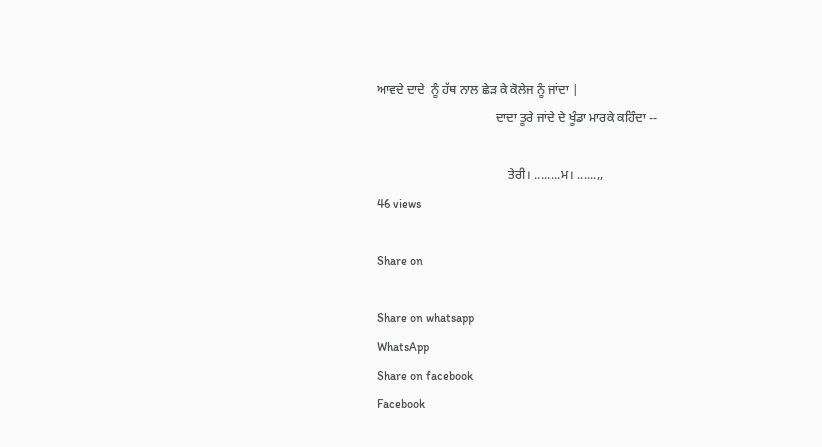ਆਵਦੇ ਦਾਦੇ  ਨੂੰ ਹੱਥ ਨਾਲ ਛੇੜ ਕੇ ਕੋਲੇਜ ਨੂੰ ਜਾਂਦਾ |
                                      ਦਾਦਾ ਤੂਰੇ ਜਾਂਦੇ ਦੇ ਖੂੰਡਾ ਮਾਰਕੇ ਕਹਿੰਦਾ --

                                          ਤੇਰੀ। ........ਮ। ......,,
46 views

Share on

Share on whatsapp
WhatsApp
Share on facebook
Facebook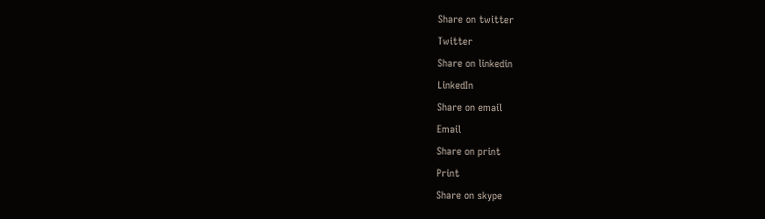Share on twitter
Twitter
Share on linkedin
LinkedIn
Share on email
Email
Share on print
Print
Share on skype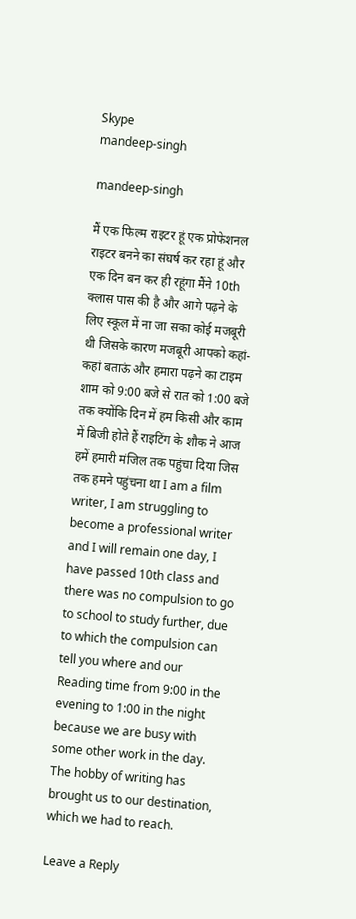Skype
mandeep-singh

mandeep-singh

मैं एक फिल्म राइटर हूं एक प्रोफेशनल राइटर बनने का संघर्ष कर रहा हूं और एक दिन बन कर ही रहूंगा मैंने 10th क्लास पास की है और आगे पढ़ने के लिए स्कूल में ना जा सका कोई मजबूरी थी जिसके कारण मजबूरी आपको कहां-कहां बताऊं और हमारा पढ़ने का टाइम शाम को 9:00 बजे से रात को 1:00 बजे तक क्योंकि दिन में हम किसी और काम में बिजी होते हैं राइटिंग के शौक ने आज हमें हमारी मंजिल तक पहुंचा दिया जिस तक हमने पहुंचना था I am a film writer, I am struggling to become a professional writer and I will remain one day, I have passed 10th class and there was no compulsion to go to school to study further, due to which the compulsion can tell you where and our Reading time from 9:00 in the evening to 1:00 in the night because we are busy with some other work in the day. The hobby of writing has brought us to our destination, which we had to reach.

Leave a Reply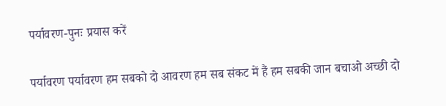पर्यावरण-पुनः प्रयास करें

पर्यावरण पर्यावरण हम सबको दो आवरण हम सब संकट में हैं हम सबकी जान बचाओ अच्छी दो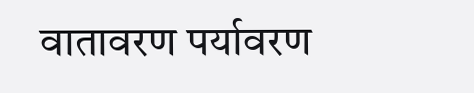वातावरण पर्यावरण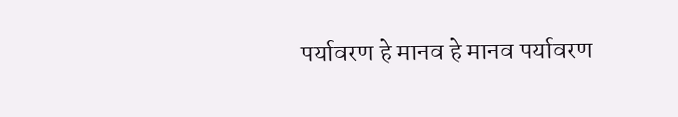पर्यावरण हे मानव हे मानव पर्यावरण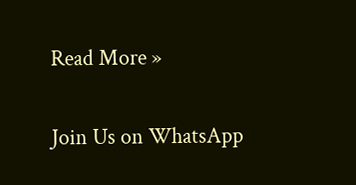Read More »

Join Us on WhatsApp